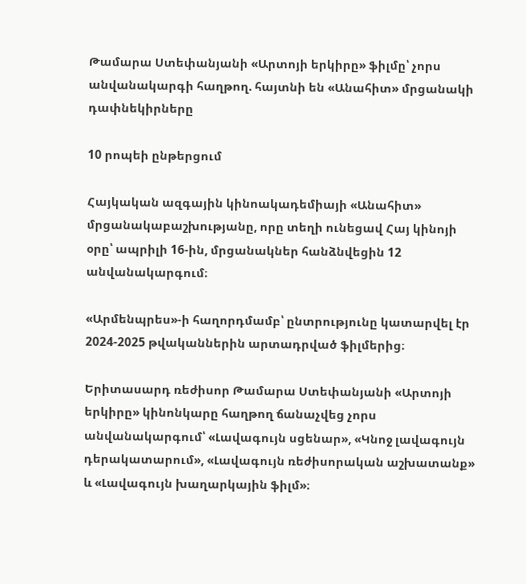Թամարա Ստեփանյանի «Արտոյի երկիրը» ֆիլմը՝ չորս անվանակարգի հաղթող. հայտնի են «Անահիտ» մրցանակի դափնեկիրները

10 րոպեի ընթերցում

Հայկական ազգային կինոակադեմիայի «Անահիտ» մրցանակաբաշխությանը, որը տեղի ունեցավ Հայ կինոյի օրը՝ ապրիլի 16-ին, մրցանակներ հանձնվեցին 12 անվանակարգում։

«Արմենպրես»-ի հաղորդմամբ՝ ընտրությունը կատարվել էր 2024-2025 թվականներին արտադրված ֆիլմերից։

Երիտասարդ ռեժիսոր Թամարա Ստեփանյանի «Արտոյի երկիրը» կինոնկարը հաղթող ճանաչվեց չորս անվանակարգում՝ «Լավագույն սցենար», «Կնոջ լավագույն դերակատարում», «Լավագույն ռեժիսորական աշխատանք» և «Լավագույն խաղարկային ֆիլմ»։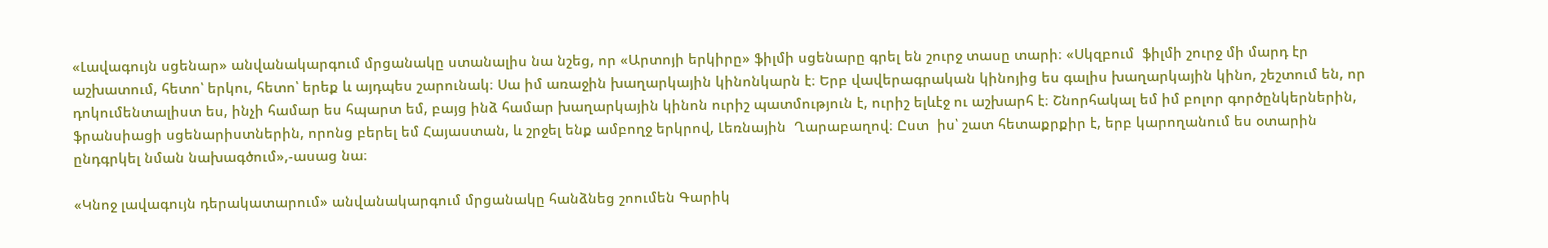«Լավագույն սցենար» անվանակարգում մրցանակը ստանալիս նա նշեց, որ «Արտոյի երկիրը» ֆիլմի սցենարը գրել են շուրջ տասը տարի։ «Սկզբում  ֆիլմի շուրջ մի մարդ էր աշխատում, հետո՝ երկու, հետո՝ երեք և այդպես շարունակ։ Սա իմ առաջին խաղարկային կինոնկարն է։ Երբ վավերագրական կինոյից ես գալիս խաղարկային կինո, շեշտում են, որ դոկումենտալիստ ես, ինչի համար ես հպարտ եմ, բայց ինձ համար խաղարկային կինոն ուրիշ պատմություն է, ուրիշ ելևէջ ու աշխարհ է։ Շնորհակալ եմ իմ բոլոր գործընկերներին, ֆրանսիացի սցենարիստներին, որոնց բերել եմ Հայաստան, և շրջել ենք ամբողջ երկրով, Լեռնային  Ղարաբաղով։ Ըստ  իս՝ շատ հետաքրքիր է, երբ կարողանում ես օտարին ընդգրկել նման նախագծում»,-ասաց նա։

«Կնոջ լավագույն դերակատարում» անվանակարգում մրցանակը հանձնեց շոումեն Գարիկ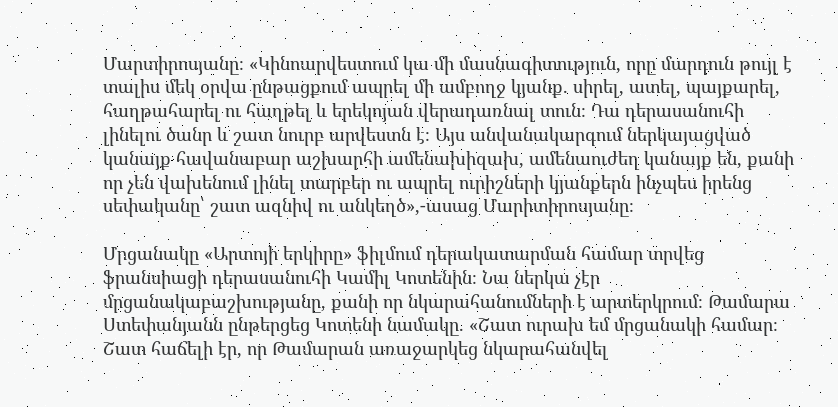Մարտիրոսյանը։ «Կինոարվեստում կա մի մասնագիտություն, որը մարդուն թույլ է տալիս մեկ օրվա ընթացքում ապրել մի ամբողջ կյանք. սիրել, ատել, պայքարել, հաղթահարել ու հաղթել և երեկոյան վերադառնալ տուն։ Դա դերասանուհի լինելու ծանր և շատ նուրբ արվեստն է։ Այս անվանակարգում ներկայացված կանայք հավանաբար աշխարհի ամենախիզախ, ամենաուժեղ կանայք են, քանի որ չեն վախենում լինել տարբեր ու ապրել ուրիշների կյանքերն ինչպես իրենց սեփականը՝ շատ ազնիվ ու անկեղծ»,-ասաց Մարիտիրոսյանը։

Մրցանակը «Արտոյի երկիրը» ֆիլմում դերակատարման համար տրվեց ֆրանսիացի դերասանուհի Կամիլ Կոտենին։ Նա ներկա չէր մրցանակաբաշխությանը, քանի որ նկարահանումների է արտերկրում։ Թամարա Ստեփանյանն ընթերցեց Կոտենի նամակը. «Շատ ուրախ եմ մրցանակի համար։ Շատ հաճելի էր, որ Թամարան առաջարկեց նկարահանվել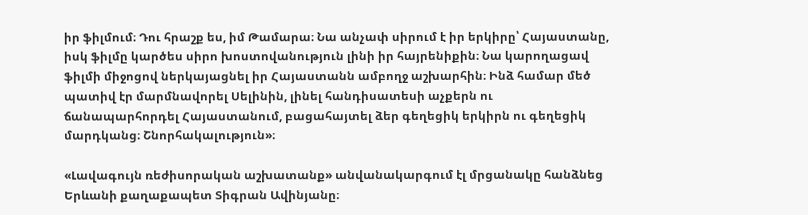իր ֆիլմում։ Դու հրաշք ես, իմ Թամարա։ Նա անչափ սիրում է իր երկիրը՝ Հայաստանը, իսկ ֆիլմը կարծես սիրո խոստովանություն լինի իր հայրենիքին։ Նա կարողացավ ֆիլմի միջոցով ներկայացնել իր Հայաստանն ամբողջ աշխարհին։ Ինձ համար մեծ պատիվ էր մարմնավորել Սելինին, լինել հանդիսատեսի աչքերն ու ճանապարհորդել Հայաստանում, բացահայտել ձեր գեղեցիկ երկիրն ու գեղեցիկ մարդկանց։ Շնորհակալություն»։

«Լավագույն ռեժիսորական աշխատանք» անվանակարգում էլ մրցանակը հանձնեց Երևանի քաղաքապետ Տիգրան Ավինյանը։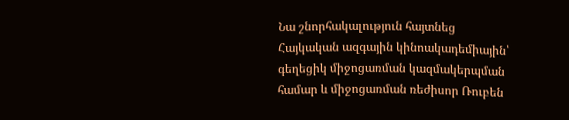Նա շնորհակալություն հայտնեց Հայկական ազգային կինոակադեմիային՝ գեղեցիկ միջոցառման կազմակերպման համար և միջոցառման ռեժիսոր Ռուբեն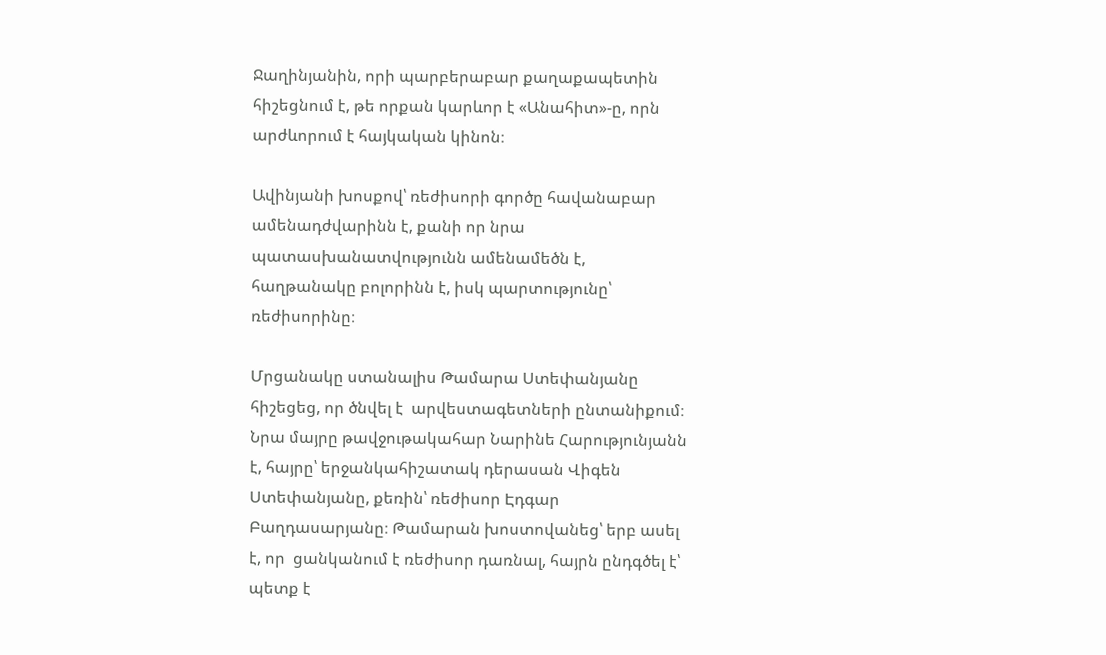Ջաղինյանին, որի պարբերաբար քաղաքապետին հիշեցնում է, թե որքան կարևոր է «Անահիտ»-ը, որն արժևորում է հայկական կինոն։

Ավինյանի խոսքով՝ ռեժիսորի գործը հավանաբար ամենադժվարինն է, քանի որ նրա պատասխանատվությունն ամենամեծն է, հաղթանակը բոլորինն է, իսկ պարտությունը՝ ռեժիսորինը։

Մրցանակը ստանալիս Թամարա Ստեփանյանը հիշեցեց, որ ծնվել է  արվեստագետների ընտանիքում։ Նրա մայրը թավջութակահար Նարինե Հարությունյանն է, հայրը՝ երջանկահիշատակ դերասան Վիգեն Ստեփանյանը, քեռին՝ ռեժիսոր Էդգար Բաղդասարյանը։ Թամարան խոստովանեց՝ երբ ասել է, որ  ցանկանում է ռեժիսոր դառնալ, հայրն ընդգծել է՝ պետք է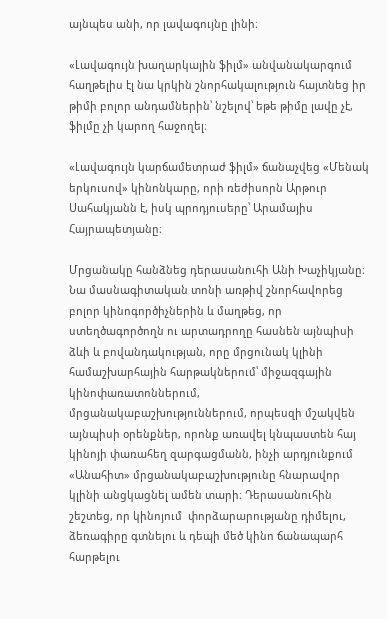այնպես անի, որ լավագույնը լինի։

«Լավագույն խաղարկային ֆիլմ» անվանակարգում հաղթելիս էլ նա կրկին շնորհակալություն հայտնեց իր թիմի բոլոր անդամներին՝ նշելով՝ եթե թիմը լավը չէ, ֆիլմը չի կարող հաջողել։

«Լավագույն կարճամետրաժ ֆիլմ» ճանաչվեց «Մենակ երկուսով» կինոնկարը, որի ռեժիսորն Արթուր Սահակյանն է, իսկ պրոդյուսերը՝ Արամայիս Հայրապետյանը։

Մրցանակը հանձնեց դերասանուհի Անի Խաչիկյանը։ Նա մասնագիտական տոնի առթիվ շնորհավորեց բոլոր կինոգործիչներին և մաղթեց, որ ստեղծագործողն ու արտադրողը հասնեն այնպիսի ձևի և բովանդակության, որը մրցունակ կլինի համաշխարհային հարթակներում՝ միջազգային կինոփառատոններում, մրցանակաբաշխություններում, որպեսզի մշակվեն այնպիսի օրենքներ, որոնք առավել կնպաստեն հայ կինոյի փառահեղ զարգացմանն, ինչի արդյունքում «Անահիտ» մրցանակաբաշխությունը հնարավոր կլինի անցկացնել ամեն տարի։ Դերասանուհին  շեշտեց, որ կինոյում  փորձարարությանը դիմելու, ձեռագիրը գտնելու և դեպի մեծ կինո ճանապարհ հարթելու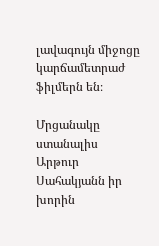լավագույն միջոցը կարճամետրաժ ֆիլմերն են։

Մրցանակը ստանալիս Արթուր Սահակյանն իր խորին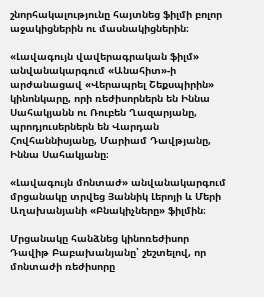շնորհակալությունը հայտնեց ֆիլմի բոլոր աջակիցներին ու մասնակիցներին։

«Լավագույն վավերագրական ֆիլմ» անվանակարգում «Անահիտ»-ի արժանացավ «Վերապրել Շեքսպիրին» կինոնկարը, որի ռեժիսորներն են Իննա Սահակյանն ու Ռուբեն Ղազարյանը, պրոդյուսերներն են Վարդան Հովհաննիսյանը, Մարիամ Դավթյանը, Իննա Սահակյանը։

«Լավագույն մոնտաժ» անվանակարգում մրցանակը տրվեց Յաննիկ Լերոյի և Մերի Աղախանյանի «Բնակիչները» ֆիլմին։

Մրցանակը հանձնեց կինոռեժիսոր Դավիթ Բաբախանյանը՝ շեշտելով, որ մոնտաժի ռեժիսորը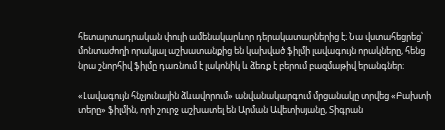հետարտադրական փուլի ամենակարևոր դերակատարներից է։ Նա վստահեցրեց՝ մոնտաժողի որակյալ աշխատանքից են կախված ֆիլմի լավագույն որակները, հենց նրա շնորհիվ ֆիլմը դառնում է լակոնիկ և ձեռք է բերում բազմաթիվ երանգներ։

«Լավագույն հնչյունային ձևավորում» անվանակարգում մրցանակը տրվեց «Բախտի տերը» ֆիլմին, որի շուրջ աշխատել են Արման Ավետիսյանը, Տիգրան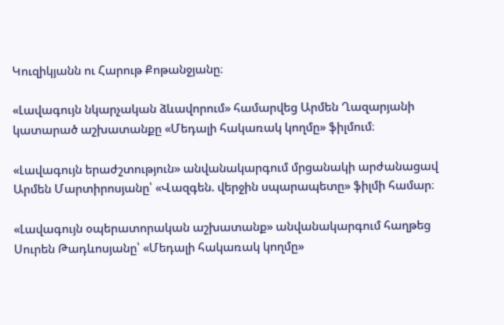Կուզիկյանն ու Հարութ Քոթանջյանը։

«Լավագույն նկարչական ձևավորում» համարվեց Արմեն Ղազարյանի կատարած աշխատանքը «Մեդալի հակառակ կողմը» ֆիլմում։

«Լավագույն երաժշտություն» անվանակարգում մրցանակի արժանացավ Արմեն Մարտիրոսյանը՝ «Վազգեն. վերջին սպարապետը» ֆիլմի համար։

«Լավագույն օպերատորական աշխատանք» անվանակարգում հաղթեց Սուրեն Թադևոսյանը՝ «Մեդալի հակառակ կողմը»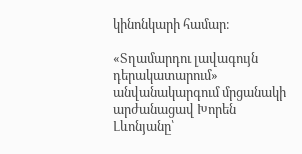կինոնկարի համար։

«Տղամարդու լավագույն դերակատարում» անվանակարգում մրցանակի արժանացավ Խորեն Լևոնյանը՝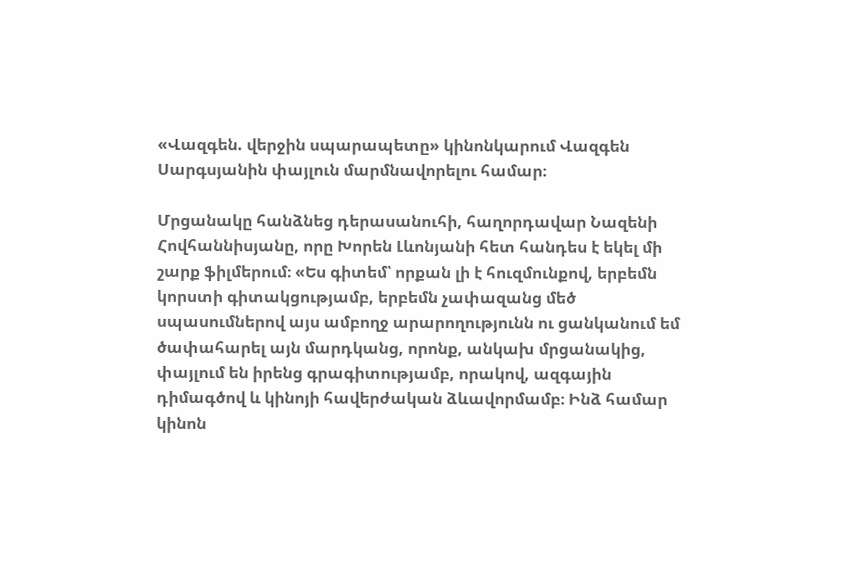«Վազգեն. վերջին սպարապետը» կինոնկարում Վազգեն Սարգսյանին փայլուն մարմնավորելու համար։

Մրցանակը հանձնեց դերասանուհի, հաղորդավար Նազենի Հովհաննիսյանը, որը Խորեն Լևոնյանի հետ հանդես է եկել մի շարք ֆիլմերում։ «Ես գիտեմ՝ որքան լի է հուզմունքով, երբեմն կորստի գիտակցությամբ, երբեմն չափազանց մեծ սպասումներով այս ամբողջ արարողությունն ու ցանկանում եմ ծափահարել այն մարդկանց, որոնք, անկախ մրցանակից, փայլում են իրենց գրագիտությամբ, որակով, ազգային դիմագծով և կինոյի հավերժական ձևավորմամբ։ Ինձ համար կինոն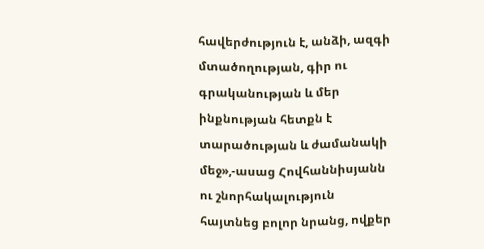հավերժություն է, անձի, ազգի մտածողության, գիր ու գրականության և մեր ինքնության հետքն է տարածության և ժամանակի մեջ»,-ասաց Հովհաննիսյանն ու շնորհակալություն հայտնեց բոլոր նրանց, ովքեր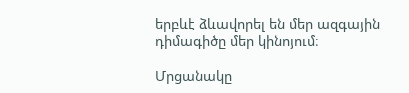երբևէ ձևավորել են մեր ազգային դիմագիծը մեր կինոյում։

Մրցանակը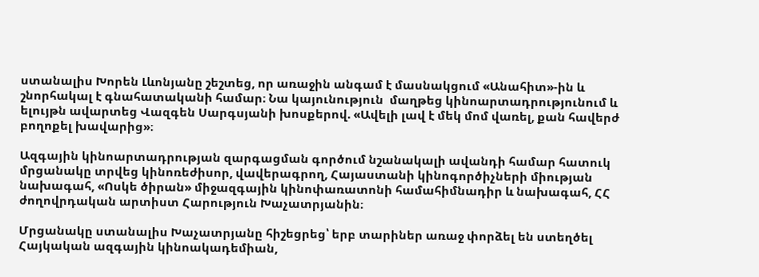ստանալիս Խորեն Լևոնյանը շեշտեց, որ առաջին անգամ է մասնակցում «Անահիտ»-ին և շնորհակալ է գնահատականի համար։ Նա կայունություն  մաղթեց կինոարտադրությունում և ելույթն ավարտեց Վազգեն Սարգսյանի խոսքերով. «Ավելի լավ է մեկ մոմ վառել, քան հավերժ բողոքել խավարից»։

Ազգային կինոարտադրության զարգացման գործում նշանակալի ավանդի համար հատուկ մրցանակը տրվեց կինոռեժիսոր, վավերագրող, Հայաստանի կինոգործիչների միության նախագահ, «Ոսկե ծիրան» միջազգային կինոփառատոնի համահիմնադիր և նախագահ, ՀՀ ժողովրդական արտիստ Հարություն Խաչատրյանին։

Մրցանակը ստանալիս Խաչատրյանը հիշեցրեց՝ երբ տարիներ առաջ փորձել են ստեղծել Հայկական ազգային կինոակադեմիան,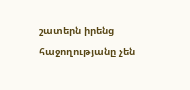շատերն իրենց հաջողությանը չեն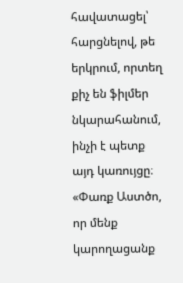հավատացել՝ հարցնելով, թե երկրում, որտեղ քիչ են ֆիլմեր նկարահանում, ինչի է պետք այդ կառույցը։ «Փառք Աստծո, որ մենք կարողացանք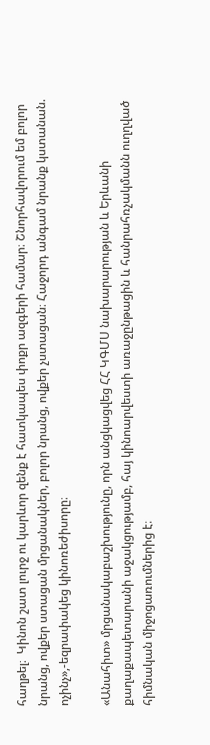հաղթել։  Կինոն շատ լուրջ ու կարևոր զենք է հատկապես փոքր ազգերի համար։ Շնորհավորում եմ բոլոր նրանց, ովքեր ստացան մրցանակներ, բոլոր նրանց, ովքեր չստացան։ Հաջորդ անգամ նրանք կստանան. ոչինչ»,-եզրափակեց կինոռեժիսորը։

«Անահիտ» մրցանակաբաշխությունը, որն անցկացվեց ՀՀ ԿԳՄՍ նախարարության և Երևանի քաղաքապետարանի աջակցությամբ, հայ կինոարվեստի առաջընթացին և հանրահռչակմանն ուղղված հիմնական միջոցառումներից է։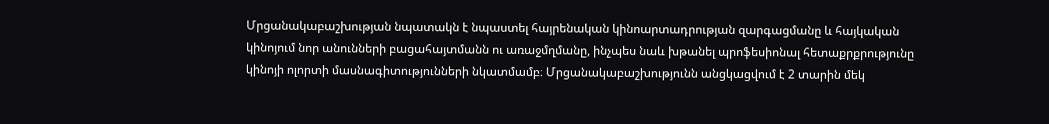Մրցանակաբաշխության նպատակն է նպաստել հայրենական կինոարտադրության զարգացմանը և հայկական կինոյում նոր անունների բացահայտմանն ու առաջմղմանը, ինչպես նաև խթանել պրոֆեսիոնալ հետաքրքրությունը կինոյի ոլորտի մասնագիտությունների նկատմամբ։ Մրցանակաբաշխությունն անցկացվում է 2 տարին մեկ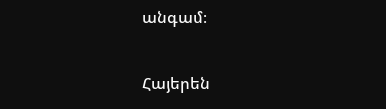անգամ։

Հայերեն